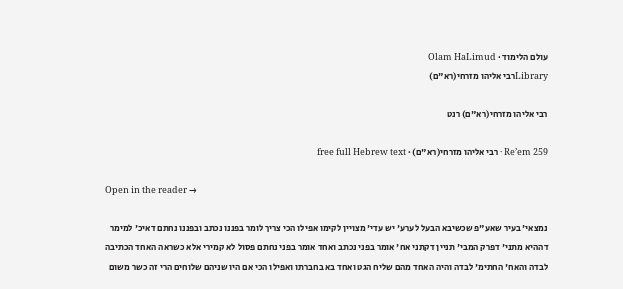עולם הלימוד · Olam HaLimud
Libraryרבי אליהו מזרחי(רא"ם)

רבי אליהו מזרחי(רא"ם) רנט

Re’em 259 · רבי אליהו מזרחי(רא"ם) · free full Hebrew text

Open in the reader →

נמצאי' בעיר שאע"פ שכשיבא הבעל לערע' יש עדי' מצויין לקימו אפילו הכי צריך לומר בפננו נכתב ובפננו נחתם דאיכ' למימר דההיא מתני' דפרק המבי' תניין דקתני אח' אומר בפני נכתב ואחד אומר בפני נחתם פסול לא קמירי אלא כשראה האחד הכתיבה לבדה והאח' החתימ' לבדה והיה האחד מהם שליח הגט ואחד בא בחברתו ואפילו הכי אם היו שניהם שלוחים הרי זה כשר משום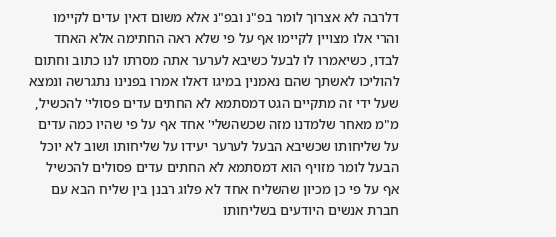דלרבה לא אצרוך לומר בפ"נ ובפ"נ אלא משום דאין עדים לקיימו והרי אלו מצויין לקיימו אף על פי שלא ראה החתימה אלא האחד לבדו, כשיאמרו לו לבעל כשיבא לערער אתה מסרתו לנו כתוב וחתום להוליכו לאשתך שהם נאמנין במיגו דאלו אמרו בפנינו נתגרשה ונמצא שעל ידי זה מתקיים הגט דמסתמא לא החתים עדים פסולי' להכשיל, מ"מ מאחר שלמדנו מזה שכשהשלי' אחד אף על פי שהיו כמה עדים על שליחותו שכשיבא הבעל לערער יעידו על שליחותו ושוב לא יוכל הבעל לומר מזויף הוא דמסתמא לא החתים עדים פסולים להכשיל אף על פי כן מכיון שהשליח אחד לא פלוג רבנן בין שליח הבא עם חברת אנשים היודעים בשליחותו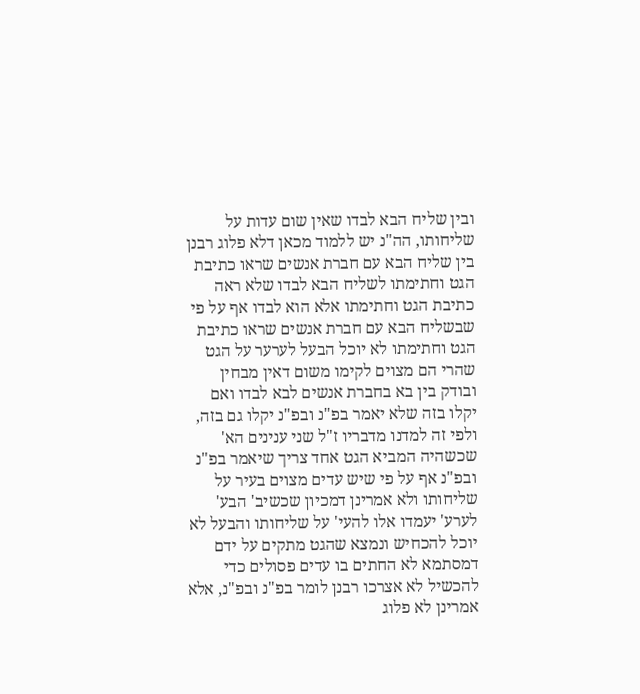ובין שליח הבא לבדו שאין שום עדות על שליחותו, הה"נ יש ללמוד מכאן דלא פלוג רבנן בין שליח הבא עם חברת אנשים שראו כתיבת הגט וחתימתו לשליח הבא לבדו שלא ראה כתיבת הגט וחתימתו אלא הוא לבדו אף על פי שבשליח הבא עם חברת אנשים שראו כתיבת הגט וחתימתו לא יוכל הבעל לערער על הגט שהרי הם מצוים לקימו משום דאין מבחין ובודק בין בא בחברת אנשים לבא לבדו ואם יקלו בזה שלא יאמר בפ"נ ובפ"נ יקלו גם בזה, ולפי זה למדנו מדבריו ז"ל שני ענינים הא' שכשהיה המביא הגט אחד צריך שיאמר בפ"נ ובפ"נ אף על פי שיש עדים מצוים בעיר על שליחותו ולא אמרינן דמכיון שכשיב' הבע' לערע' יעמדו אלו להעי' על שליחותו והבעל לא יוכל להכחיש ונמצא שהגט מתקים על ידם דמסתמא לא החתים בו עדים פסולים כדי להכשיל לא אצרכו רבנן לומר בפ"נ ובפ"נ, אלא אמרינן לא פלוג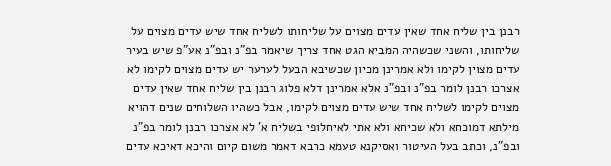רבנן בין שליח אחד שאין עדים מצוים על שליחותו לשליח אחד שיש עדים מצוים על שליחותו, והשני שכשהיה המביא הגט אחד צריך שיאמר בפ"נ ובפ"נ אע"פ שיש בעיר עדים מצוין לקימו ולא אמרינן מכיון שכשיבא הבעל לערער יש עדים מצוים לקימו לא אצרכו רבנן לומר בפ"נ ובפ"נ אלא אמרינן דלא פלוג רבנן בין שליח אחד שאין עדים מצוים לקימו לשליח אחד שיש עדים מצוים לקימו, אבל כשהיו השלוחים שנים דהויא מילתא דמוכחא ולא שכיחא ולא אתי לאיחלופי בשליח א' לא אצרכו רבנן לומר בפ"נ ובפ"נ, וכתב בעל העיטור ואסיקנא טעמא כרבא דאמר משום קיום והיכא דאיכא עדים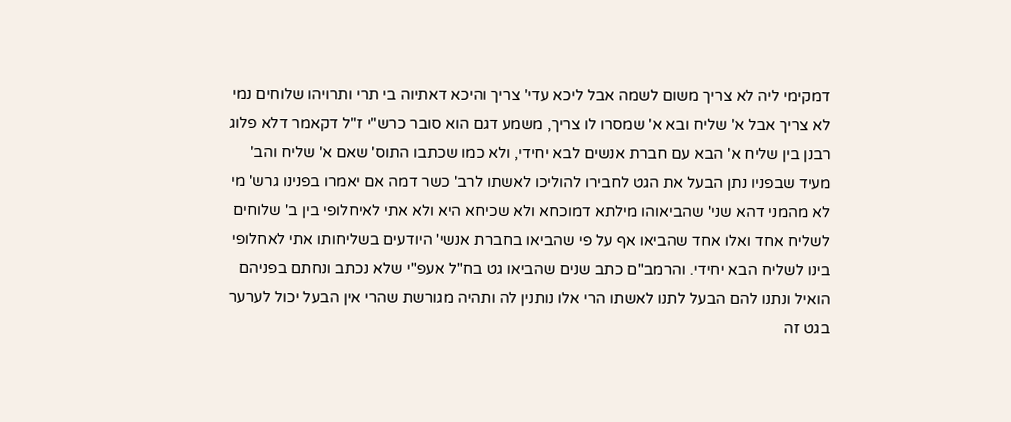דמקימי ליה לא צריך משום לשמה אבל ליכא עדי' צריך והיכא דאתיוה בי תרי ותרויהו שלוחים נמי לא צריך אבל א' שליח ובא א' שמסרו לו צריך, משמע דגם הוא סובר כרש"י ז"ל דקאמר דלא פלוג רבנן בין שליח א' הבא עם חברת אנשים לבא יחידי, ולא כמו שכתבו התוס' שאם א' שליח והב' מעיד שבפניו נתן הבעל את הגט לחבירו להוליכו לאשתו לרב' כשר דמה אם יאמרו בפנינו גרש' מי לא מהמני דהא שני' שהביאוהו מילתא דמוכחא ולא שכיחא היא ולא אתי לאיחלופי בין ב' שלוחים לשליח אחד ואלו אחד שהביאו אף על פי שהביאו בחברת אנשי' היודעים בשליחותו אתי לאחלופי בינו לשליח הבא יחידי. והרמב"ם כתב שנים שהביאו גט בח"ל אעפ"י שלא נכתב ונחתם בפניהם הואיל ונתנו להם הבעל לתנו לאשתו הרי אלו נותנין לה ותהיה מגורשת שהרי אין הבעל יכול לערער בגט זה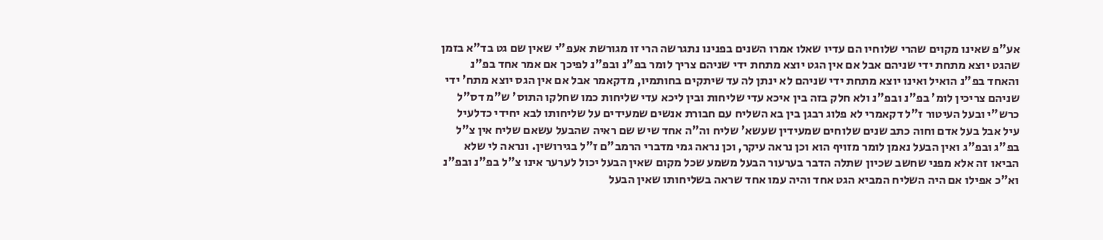אע"פ שאינו מקוים שהרי שלוחיו הם עדיו שאלו אמרו השנים בפנינו נתגרשה הרי זו מגורשת אעפ"י שאין שם גט בד"א בזמן שהגט יוצא מתחת ידי שניהם אבל אם אין הגט יוצא מתחת ידי שניהם צריך לומר בפ"נ ובפ"נ לפיכך אם אמר אחד בפ"נ והאחד בפ"נ הואיל ואינו יוצא מתחת ידי שניהם לא ינתן לה עד שיתקים בחותמיו, מדקאמר אבל אם אין הגס יוצא מתח' ידי שניהם צריכין לומ' בפ"נ ובפ"נ ולא חלק בזה בין איכא עדי שליחות ובין ליכא עדי שליחות כמו שחלקו התוס' ש"מ דס"ל כרש"י ובעל העיטור ז"ל דקאמרי לא פלוג רבגן בין בא השליח עם חבורת אנשים שמעידים על שליחותו לבא יחידי כדלעיל עיל אבל בעל אדם וחוה כתב שנים שלוחים שמעידין שעשא' שליח וה"ה אחד שיש שם ראיה שהבעל עשאם שליח אין צ"ל בפ"ג ובפ"ג ואין הבעל נאמן לומר מזויף הוא וכן נראה עיקר, וכן נראה גמי מדברי הרמב"ם ז"ל בגירושין. ונראה לי שלא הביאו זה אלא מפני שחשב שכיון שתלה הדבר בערעור הבעל משמע שכל מקום שאין הבעל יכול לערער אינו צ"ל בפ"נ ובפ"נ וא"כ אפילו אם היה השליח המביא הגט אחד והיה עמו אחד שראה בשליחותו שאין הבעל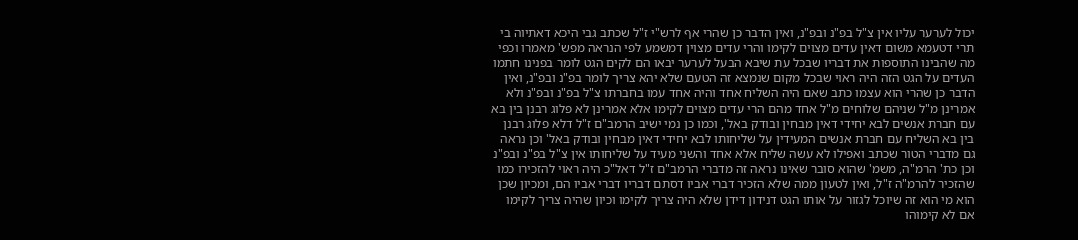יכול לערער עליו אין צ"ל בפ"נ ובפ"נ, ואין הדבר כן שהרי אף לרש"י ז"ל שכתב גבי היכא דאתיוה בי תרי דטעמא משום דאין עדים מצוים לקימו והרי עדים מצוין דמשמע לפי הנראה מפש' מאמרו וכפי מה שהבינו התוספות את דבריו שבכל עת שיבא הבעל לערער יבאו הם לקים הגט לומר בפנינו חתמו העדים על הגט הזה היה ראוי שבכל מקום שנמצא זה הטעם שלא יהא צריך לומר בפ"נ ובפ"נ, ואין הדבר כן שהרי הוא עצמו כתב שאם היה השליח אחד והיה אחד עמו בחברתו צ"ל בפ"נ ובפ"נ ולא אמרינן מ"ל שניהם שלוחים מ"ל אחד מהם הרי עדים מצוים לקימו אלא אמרינן לא פלוג רבנן בין בא עם חברת אנשים לבא יחידי דאין מבחין ובודק באל', וכמו כן נמי ישיב הרמב"ם ז"ל דלא פלוג רבנן בין בא השליח עם חברת אנשים המעידין על שליחותו לבא יחידי דאין מבחין ובודק באל' וכן נראה גם מדברי הטור שכתב ואפילו לא עשה שליח אלא אחד והשני מעיד על שליחותו אין צ"ל בפ"נ ובפ"נ וכן כת' הרמ"ה, משמ' שהוא סובר שאינו נראה זה מדברי הרמב"ם ז"ל דאל"כ היה ראוי להזכירו כמו שהזכיר להרמ"ה ז"ל, ואין לטעון ממה שלא הזכיר דברי אביו דסתם דבריו דברי אביו הם, ומכיון שכן הוא מי הוא זה שיוכל לגזור על אותו הגט דנידון דידן שלא היה צריך לקימו וכיון שהיה צריך לקימו אם לא קימוהו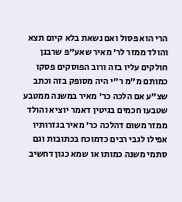הרי הוא פסול ואם נשאת בלא קיום תצא והולד ממזר לר' מאיר שאע"פ שרבנן חולקים עליו בזה ורוב הפוסקים פסקו כמותם מ"מ ר"י היה מסופק בזה וכתב שצ"ע אם הלכה כר' מאיר במשנה ממטבע שטבעו חכמים בגיטין דאמר יוציא והולד ממזר משום דהלכה כר' מאיר בגזרותיו אפילו לגבי רבים כדמוכח בכתובות וגם סתמי משנה כמותו או שמא כגון דחשיב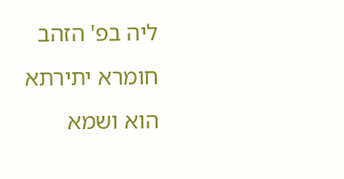ליה בפ' הזהב חומרא יתירתא הוא ושמא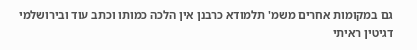גם במקומות אחרים משמ' תלמודא כרבנן אין הלכה כמותו וכתב עוד ובירושלמי דגיטין ראיתי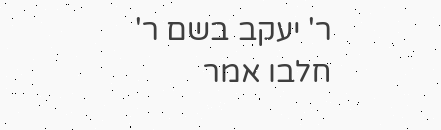ר' יעקב בשם ר' חלבו אמר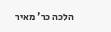הלכה כר' מאיר